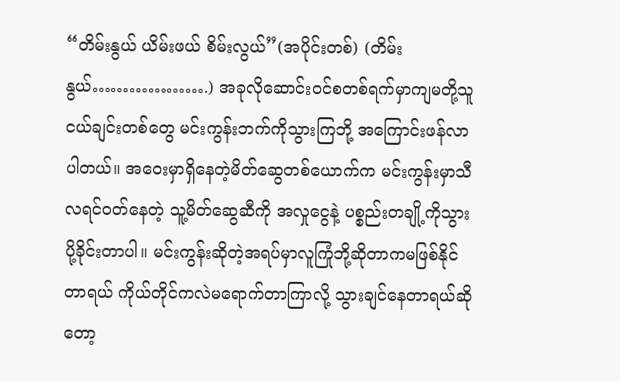“တိမ်းနွယ် ယိမ်းဖယ် စိမ်းလွယ်”(အပိုင်းတစ်) (တိမ်းနွယ်……………….) အခုလိုဆောင်းဝင်စတစ်ရက်မှာကျမတို့သူငယ်ချင်းတစ်တွေ မင်းကွန်းဘက်ကိုသွားကြဘို့ အကြောင်းဖန်လာပါတယ်။ အဝေးမှာရှိနေတဲ့မိတ်ဆွေတစ်ယောက်က မင်းကွန်းမှာသီလရင်ဝတ်နေတဲ့ သူ့မိတ်ဆွေဆီကို အလှုငွေနဲ့ ပစ္စည်းတချို့ကိုသွားပို့ခိုင်းတာပါ။ မင်းကွန်းဆိုတဲ့အရပ်မှာလူကြုံဘို့ဆိုတာကမဖြစ်နိုင်တာရယ် ကိုယ်တိုင်ကလဲမရောက်တာကြာလို့ သွားချင်နေတာရယ်ဆိုတော့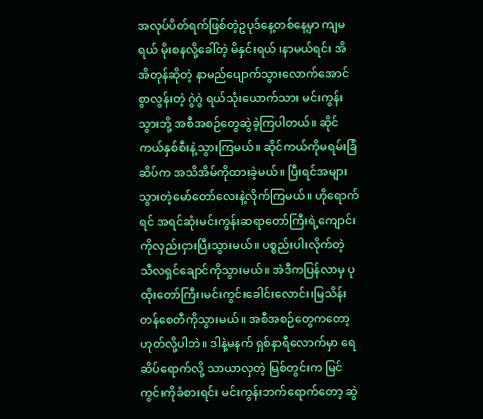အလုပ်ပိတ်ရက်ဖြစ်တဲ့ဥပုဒ်နေ့တစ်နေ့မှာ ကျမရယ် မိုးစနလို့ခေါ်တဲ့ မိနှင်းရယ် ၊နာမယ်ရင်း အိအိတုန်ဆိုတဲ့ နာမည်ပျောက်သွားလောက်အောင် စွာလွန်းတဲ့ ဂွဲဂွဲ ရယ်သုံးယောက်သား မင်းကွန်းသွားဘို့ အစီအစဉ်တွေဆွဲခဲ့ကြပါတယ်။ ဆိုင်ကယ်နှစ်စီးနဲ့သွားကြမယ်။ ဆိုင်ကယ်ကိုမရမ်းခြံဆိပ်က အသိအိမ်ကိုထားခဲ့မယ်။ ပြီးရင်အများသွားတဲ့မော်တော်လေးနဲ့လိုက်ကြမယ်။ ဟိုရောက်ရင် အရင်ဆုံးမင်းကွန်းဆရာတော်ကြီးရဲ့ကျောင်းကိုလှည်းငှားပြီးသွားမယ်။ ပစ္စည်းပါးလိုက်တဲ့ သီလရှင်ချောင်ကိုသွားမယ်။ အဲဒီကပြန်လာမှ ပုထိုးတော်ကြီး၊မင်းကွင်းခေါင်းလောင်း၊မြသိန်းတန်စေတီကိုသွားမယ်။ အစီအစဉ်တွေကတော့ ဟုတ်လို့ပါဘဲ။ ဒါနဲ့မနက် ရှစ်နာရီလောက်မှာ ရေဆိပ်ရောက်လို့ သာယာလှတဲ့ မြစ်တွင်းက မြင်ကွင်းကိုခံစားရင်း မင်းကွန်းဘက်ရောက်တော့ ဆွဲ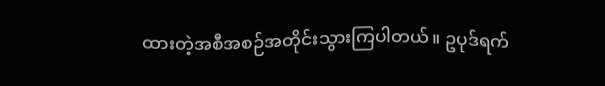ထားတဲ့အစီအစဉ်အတိုင်းသွားကြပါတယ်။ ဥပုဒ်ရက်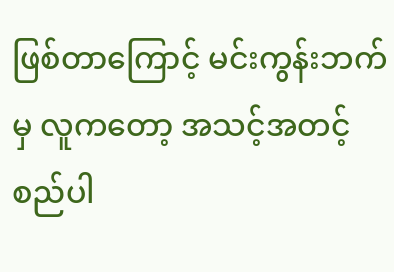ဖြစ်တာကြောင့် မင်းကွန်းဘက်မှ လူကတော့ အသင့်အတင့်စည်ပါ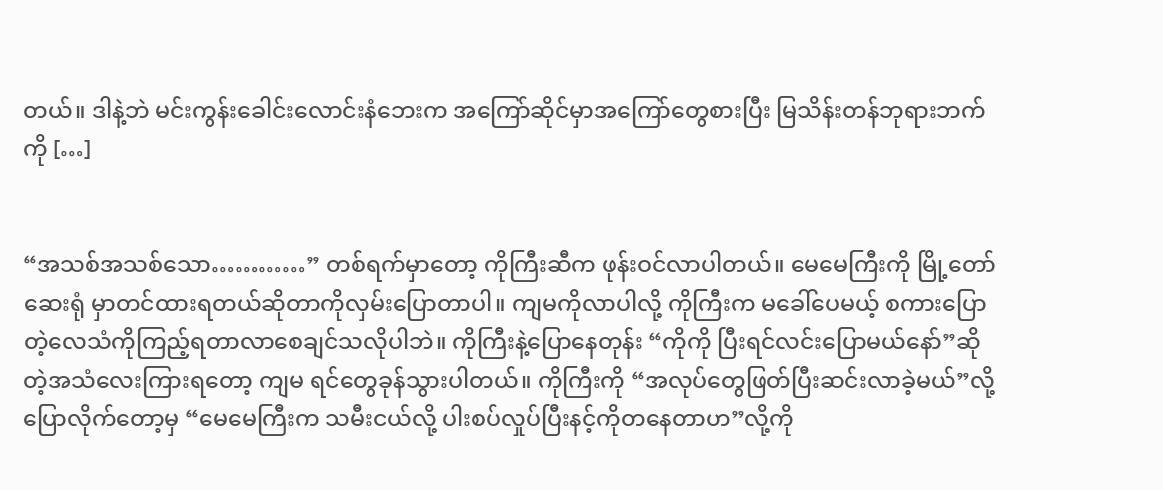တယ်။ ဒါနဲ့ဘဲ မင်းကွန်းခေါင်းလောင်းနံဘေးက အကြော်ဆိုင်မှာအကြော်တွေစားပြီး မြသိန်းတန်ဘုရားဘက်ကို […]


“အသစ်အသစ်သော…………” တစ်ရက်မှာတော့ ကိုကြီးဆီက ဖုန်းဝင်လာပါတယ်။ မေမေကြီးကို မြို့တော်ဆေးရုံ မှာတင်ထားရတယ်ဆိုတာကိုလှမ်းပြောတာပါ။ ကျမကိုလာပါလို့ ကိုကြီးက မခေါ်ပေမယ့် စကားပြောတဲ့လေသံကိုကြည့်ရတာလာစေချင်သလိုပါဘဲ။ ကိုကြီးနဲ့ပြောနေတုန်း “ကိုကို ပြီးရင်လင်းပြောမယ်နော်”ဆိုတဲ့အသံလေးကြားရတော့ ကျမ ရင်တွေခုန်သွားပါတယ်။ ကိုကြီးကို “အလုပ်တွေဖြတ်ပြီးဆင်းလာခဲ့မယ်”လို့ပြောလိုက်တော့မှ “မေမေကြီးက သမီးငယ်လို့ ပါးစပ်လှုပ်ပြီးနင့်ကိုတနေတာဟ”လို့ကို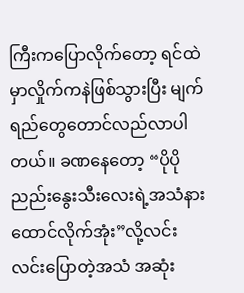ကြီးကပြောလိုက်တော့ ရင်ထဲမှာလှိုက်ကနဲဖြစ်သွားပြီး မျက်ရည်တွေတောင်လည်လာပါတယ်။ ခဏနေတော့ “ပိုပို ညည်းနွေးသီးလေးရဲ့အသံနားထောင်လိုက်အုံး”လို့လင်းလင်းပြောတဲ့အသံ အဆုံး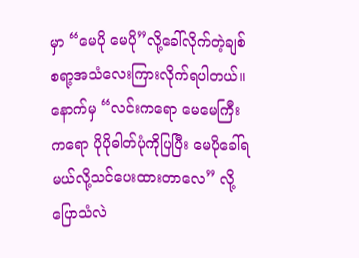မှာ “မေပို မေပို”လို့ခေါ်လိုက်တဲ့ချစ်စရာ့အသံလေးကြားလိုက်ရပါတယ်။ နောက်မှ “လင်းကရော မေမေကြီးကရော ပိုပိုဓါတ်ပုံကိုပြပြီး မေပိုခေါ်ရမယ်လို့သင်ပေးထားတာလေ” လို့ပြောသံလဲ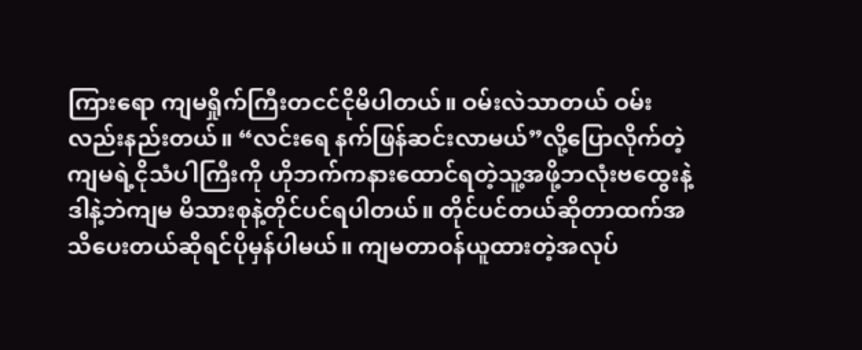ကြားရော ကျမရှိုက်ကြီးတငင်ငိုမိပါတယ်။ ဝမ်းလဲသာတယ် ဝမ်းလည်းနည်းတယ်။ “လင်းရေ နက်ဖြန်ဆင်းလာမယ်”လို့ပြောလိုက်တဲ့ကျမရဲ့ငိုသံပါကြီးကို ဟိုဘက်ကနားထောင်ရတဲ့သူ့အဖို့ဘလုံးဗထွေးနဲ့ ဒါနဲ့ဘဲကျမ မိသားစုနဲ့တိုင်ပင်ရပါတယ်။ တိုင်ပင်တယ်ဆိုတာထက်အသိပေးတယ်ဆိုရင်ပိုမှန်ပါမယ်။ ကျမတာဝန်ယူထားတဲ့အလုပ်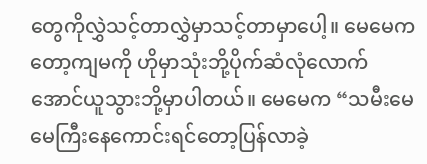တွေကိုလွှဲသင့်တာလွှဲမှာသင့်တာမှာပေါ့။ မေမေကတော့ကျမကို ဟိုမှာသုံးဘို့ပိုက်ဆံလုံလောက်အောင်ယူသွားဘို့မှာပါတယ်။ မေမေက “သမီးမေမေကြီးနေကောင်းရင်တော့ပြန်လာခဲ့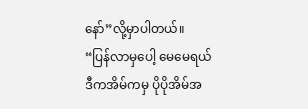နော်”လို့မှာပါတယ်။ “ပြန်လာမှပေါ့ မေမေရယ် ဒီကအိမ်ကမှ ပိုပိုအိမ်အ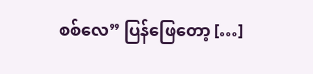စစ်လေ” ပြန်ဖြေတော့ […]